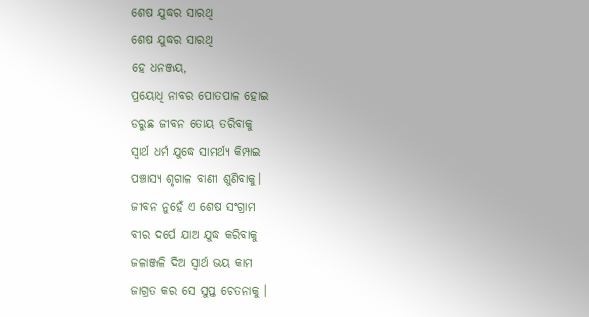ଶେଷ ଯୁଦ୍ଧର ସାରଥି
ଶେଷ ଯୁଦ୍ଧର ସାରଥି
ହେ ଧନଞ୍ଜୟ,
ପ୍ରୟୋଧି ନାବର ପୋତପାଳ ହୋଇ
ଡରୁଛ ଜୀବନ ତୋୟ ତରିବାକୁ
ସ୍ବାର୍ଥ ଧର୍ମ ଯୁଦ୍ଧେ ସାମର୍ଥ୍ୟ କିମ୍ପାଇ
ପଞ୍ଚାସ୍ୟ ଶୃଗାଳ ବାଣୀ ଶୁଣିବାକୁ।
ଜୀବନ ନୁହେଁ ଏ ଶେଷ ସଂଗ୍ରାମ
ବୀର ଦର୍ପେ ଯାଅ ଯୁଦ୍ଧ କରିବାକୁ
ଜଳାଞ୍ଜଳି ଦିଅ ସ୍ୱାର୍ଥ ଭୟ କାମ
ଜାଗ୍ରତ କର ସେ ସୁପ୍ତ ଚେତନାକୁ ।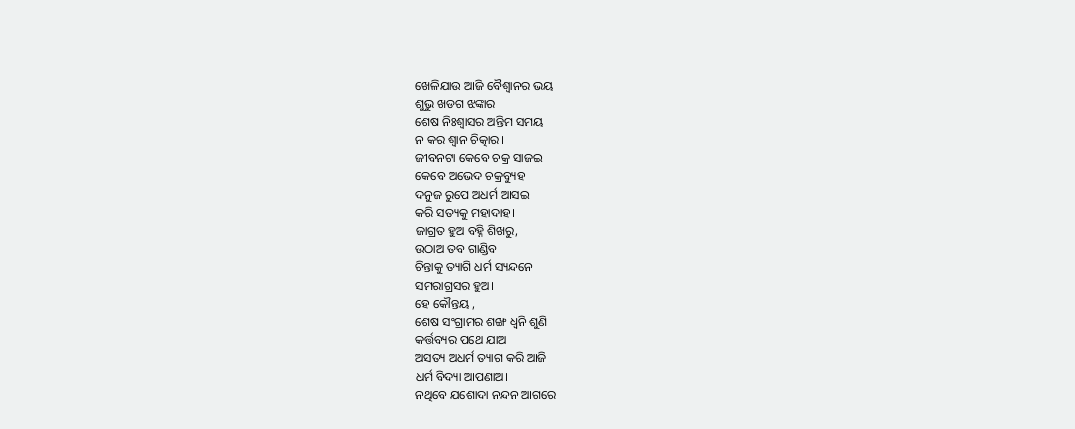ଖେଳିଯାଉ ଆଜି ବୈଶ୍ୱାନର ଭୟ
ଶୁଭୁ ଖଡଗ ଝଙ୍କାର
ଶେଷ ନିଃଶ୍ୱାସର ଅନ୍ତିମ ସମୟ
ନ କର ଶ୍ୱାନ ଚିତ୍କାର।
ଜୀବନଟା କେବେ ଚକ୍ର ସାଜଇ
କେବେ ଅଭେଦ ଚକ୍ରବ୍ୟୁହ
ଦନୁଜ ରୁପେ ଅଧର୍ମ ଆସଇ
କରି ସତ୍ୟକୁ ମହାଦାହ।
ଜାଗ୍ରତ ହୁଅ ବହ୍ନି ଶିଖରୁ,
ଉଠାଅ ତବ ଗାଣ୍ଡିବ
ଚିନ୍ତାକୁ ତ୍ୟାଗି ଧର୍ମ ସ୍ୟନ୍ଦନେ
ସମରାଗ୍ରସର ହୁଅ।
ହେ କୌନ୍ତୟ ,
ଶେଷ ସଂଗ୍ରାମର ଶଙ୍ଖ ଧ୍ଵନି ଶୁଣି
କର୍ତ୍ତବ୍ୟର ପଥେ ଯାଅ
ଅସତ୍ୟ ଅଧର୍ମ ତ୍ୟାଗ କରି ଆଜି
ଧର୍ମ ବିଦ୍ୟା ଆପଣାଅ।
ନଥିବେ ଯଶୋଦା ନନ୍ଦନ ଆଗରେ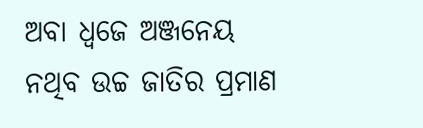ଅବା ଧ୍ୱଜେ ଅଞ୍ଜନେୟ
ନଥିବ ଉଚ୍ଚ ଜାତିର ପ୍ରମାଣ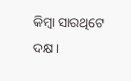କିମ୍ବା ସାରଥିଟେ ଦକ୍ଷ।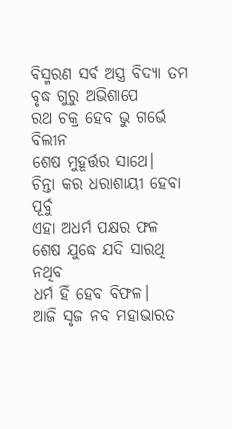ବିସ୍ମରଣ ସର୍ବ ଅସ୍ତ୍ର ବିଦ୍ୟା ତମ
ବୃଦ୍ଧ ଗୁରୁ ଅଭିଶାପେ
ରଥ ଚକ୍ର ହେବ ଭୁ ଗର୍ଭେ ବିଲୀନ
ଶେଷ ମୁହୂର୍ତ୍ତର ସାଥେ।
ଚିନ୍ତା କର ଧରାଶାୟୀ ହେବା ପୂର୍ବୁ
ଏହା ଅଧର୍ମ ପକ୍ଷର ଫଳ
ଶେଷ ଯୁଦ୍ଧେ ଯଦି ସାରଥି ନଥିବ
ଧର୍ମ ହିଁ ହେବ ବିଫଳ।
ଆଜି ସୃଜ ନବ ମହାଭାରତ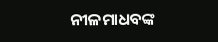ନୀଳମାଧବଙ୍କ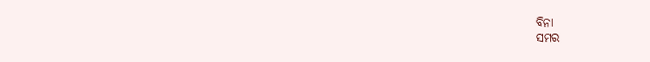ବିନା
ସମର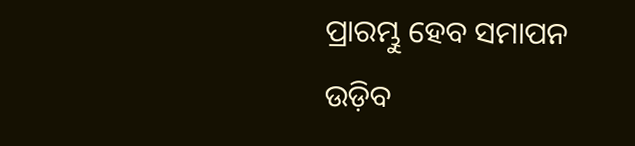ପ୍ରାରମ୍ଭୁ ହେବ ସମାପନ
ଉଡ଼ିବ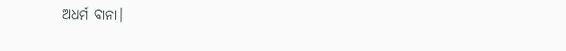ଅଧର୍ମ ବାନା।